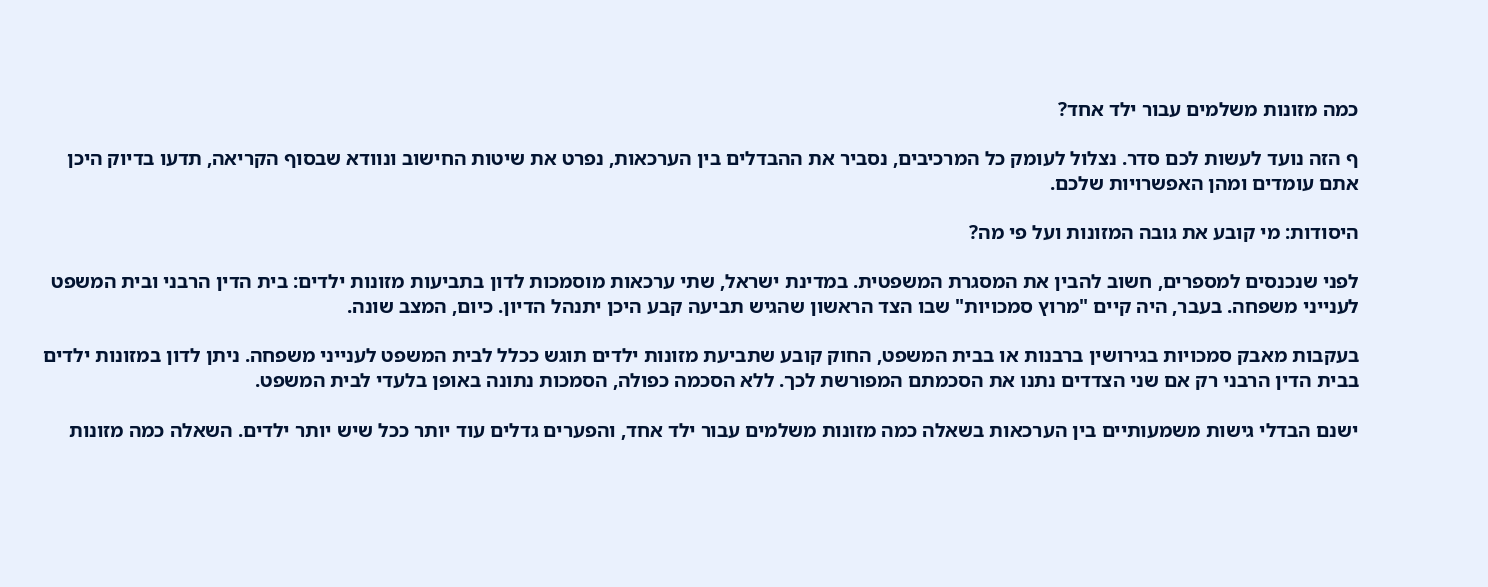כמה מזונות משלמים עבור ילד אחד?

ף הזה נועד לעשות לכם סדר. נצלול לעומק כל המרכיבים, נסביר את ההבדלים בין הערכאות, נפרט את שיטות החישוב ונוודא שבסוף הקריאה, תדעו בדיוק היכן אתם עומדים ומהן האפשרויות שלכם.

היסודות: מי קובע את גובה המזונות ועל פי מה?

לפני שנכנסים למספרים, חשוב להבין את המסגרת המשפטית. במדינת ישראל, שתי ערכאות מוסמכות לדון בתביעות מזונות ילדים: בית הדין הרבני ובית המשפט לענייני משפחה. בעבר, היה קיים "מרוץ סמכויות" שבו הצד הראשון שהגיש תביעה קבע היכן יתנהל הדיון. כיום, המצב שונה.

בעקבות מאבק סמכויות בגירושין ברבנות או בבית המשפט, החוק קובע שתביעת מזונות ילדים תוגש ככלל לבית המשפט לענייני משפחה. ניתן לדון במזונות ילדים בבית הדין הרבני רק אם שני הצדדים נתנו את הסכמתם המפורשת לכך. ללא הסכמה כפולה, הסמכות נתונה באופן בלעדי לבית המשפט.

ישנם הבדלי גישות משמעותיים בין הערכאות בשאלה כמה מזונות משלמים עבור ילד אחד, והפערים גדלים עוד יותר ככל שיש יותר ילדים. השאלה כמה מזונות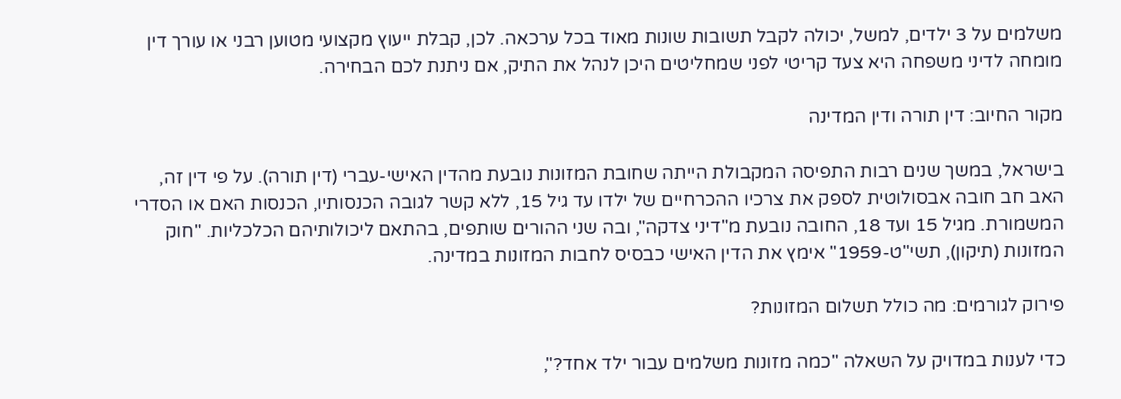משלמים על 3 ילדים, למשל, יכולה לקבל תשובות שונות מאוד בכל ערכאה. לכן, קבלת ייעוץ מקצועי מטוען רבני או עורך דין מומחה לדיני משפחה היא צעד קריטי לפני שמחליטים היכן לנהל את התיק, אם ניתנת לכם הבחירה.

מקור החיוב: דין תורה ודין המדינה

בישראל, במשך שנים רבות התפיסה המקבולת הייתה שחובת המזונות נובעת מהדין האישי-עברי (דין תורה). על פי דין זה, האב חב חובה אבסולוטית לספק את צרכיו ההכרחיים של ילדו עד גיל 15, ללא קשר לגובה הכנסותיו, הכנסות האם או הסדרי המשמורת. מגיל 15 ועד 18, החובה נובעת מ"דיני צדקה", ובה שני ההורים שותפים, בהתאם ליכולותיהם הכלכליות. "חוק המזונות (תיקון), תשי"ט-1959" אימץ את הדין האישי כבסיס לחבות המזונות במדינה.

פירוק לגורמים: מה כולל תשלום המזונות?

כדי לענות במדויק על השאלה "כמה מזונות משלמים עבור ילד אחד?",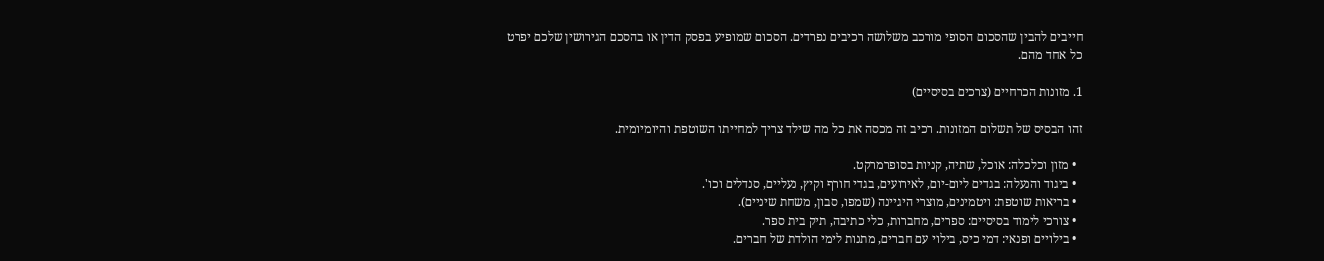חייבים להבין שהסכום הסופי מורכב משלושה רכיבים נפרדים. הסכום שמופיע בפסק הדין או בהסכם הגירושין שלכם יפרט כל אחד מהם.

1. מזונות הכרחיים (צרכים בסיסיים)

זהו הבסיס של תשלום המזונות. רכיב זה מכסה את כל מה שילד צריך למחייתו השוטפת והיומיומית.

  • מזון וכלכלה: אוכל, שתיה, קניות בסופרמרקט.
  • ביגוד והנעלה: בגדים ליום-יום, לאירועים, בגדי חורף וקיץ, נעליים, סנדלים וכו'.
  • בריאות שוטפת: ויטמינים, מוצרי היגיינה (שמפו, סבון, משחת שיניים).
  • צורכי לימוד בסיסיים: ספרים, מחברות, כלי כתיבה, תיק בית ספר.
  • בילויים ופנאי: דמי כיס, בילוי עם חברים, מתנות לימי הולדת של חברים.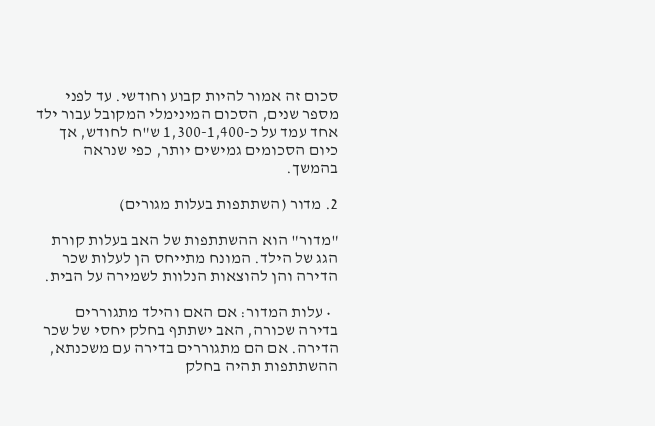סכום זה אמור להיות קבוע וחודשי. עד לפני מספר שנים, הסכום המינימלי המקובל עבור ילד אחד עמד על כ-1,300-1,400 ש"ח לחודש, אך כיום הסכומים גמישים יותר, כפי שנראה בהמשך.

2. מדור (השתתפות בעלות מגורים)

"מדור" הוא ההשתתפות של האב בעלות קורת הגג של הילד. המונח מתייחס הן לעלות שכר הדירה והן להוצאות הנלוות לשמירה על הבית.

  • עלות המדור: אם האם והילד מתגוררים בדירה שכורה, האב ישתתף בחלק יחסי של שכר הדירה. אם הם מתגוררים בדירה עם משכנתא, ההשתתפות תהיה בחלק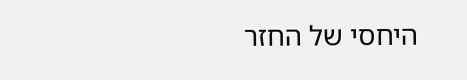היחסי של החזר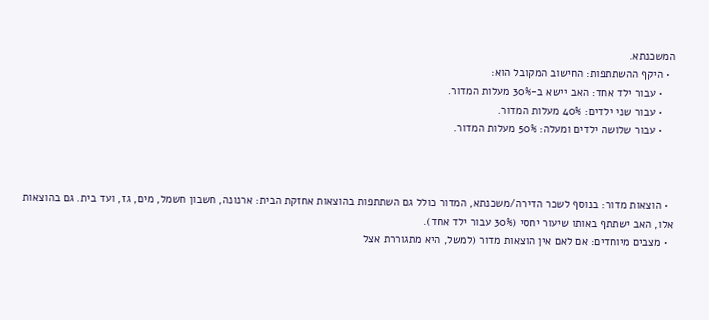המשכנתא.
  • היקף ההשתתפות: החישוב המקובל הוא:
    • עבור ילד אחד: האב יישא ב-30% מעלות המדור.
    • עבור שני ילדים: 40% מעלות המדור.
    • עבור שלושה ילדים ומעלה: 50% מעלות המדור.



  • הוצאות מדור: בנוסף לשכר הדירה/משכנתא, המדור כולל גם השתתפות בהוצאות אחזקת הבית: ארנונה, חשבון חשמל, מים, גז, ועד בית. גם בהוצאות אלו, האב ישתתף באותו שיעור יחסי (30% עבור ילד אחד).
  • מצבים מיוחדים: אם לאם אין הוצאות מדור (למשל, היא מתגוררת אצל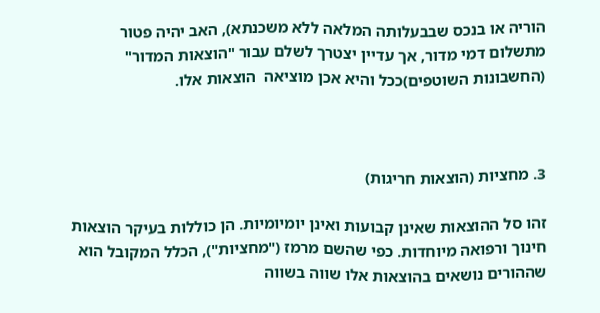הוריה או בנכס שבבעלותה המלאה ללא משכנתא), האב יהיה פטור מתשלום דמי מדור, אך עדיין יצטרך לשלם עבור "הוצאות המדור" (החשבונות השוטפים)ככל והיא אכן מוציאה  הוצאות אלו.



3. מחציות (הוצאות חריגות)

זהו סל ההוצאות שאינן קבועות ואינן יומיומיות. הן כוללות בעיקר הוצאות חינוך ורפואה מיוחדות. כפי שהשם מרמז ("מחציות"), הכלל המקובל הוא שההורים נושאים בהוצאות אלו שווה בשווה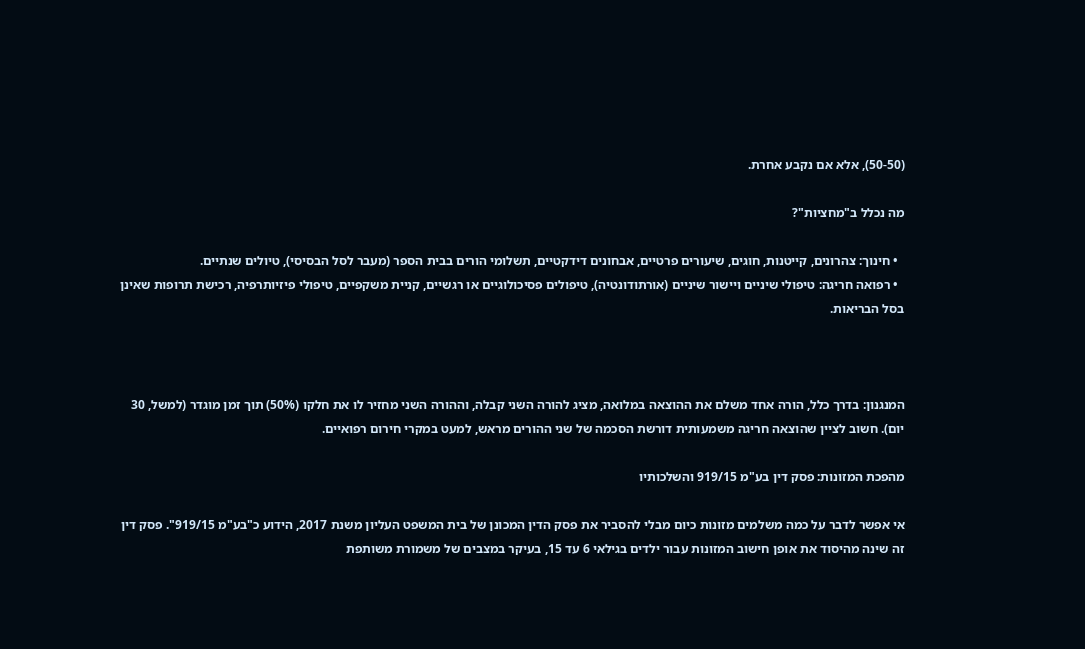(50-50), אלא אם נקבע אחרת.

מה נכלל ב"מחציות"?

  • חינוך: צהרונים, קייטנות, חוגים, שיעורים פרטיים, אבחונים דידקטיים, תשלומי הורים בבית הספר (מעבר לסל הבסיסי), טיולים שנתיים.
  • רפואה חריגה: טיפולי שיניים ויישור שיניים (אורתודונטיה), טיפולים פסיכולוגיים או רגשיים, קניית משקפיים, טיפולי פיזיותרפיה, רכישת תרופות שאינן בסל הבריאות.



המנגנון: בדרך כלל, הורה אחד משלם את ההוצאה במלואה, מציג להורה השני קבלה, וההורה השני מחזיר לו את חלקו (50%) תוך זמן מוגדר (למשל, 30 יום). חשוב לציין שהוצאה חריגה משמעותית דורשת הסכמה של שני ההורים מראש, למעט במקרי חירום רפואיים.

מהפכת המזונות: פסק דין בע"מ 919/15 והשלכותיו

אי אפשר לדבר על כמה משלמים מזונות כיום מבלי להסביר את פסק הדין המכונן של בית המשפט העליון משנת 2017, הידוע כ"בע"מ 919/15". פסק דין זה שינה מהיסוד את אופן חישוב המזונות עבור ילדים בגילאי 6 עד 15, בעיקר במצבים של משמורת משותפת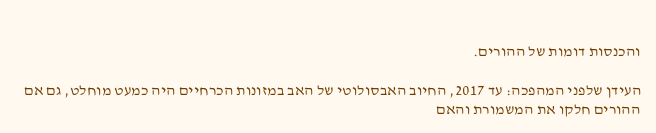והכנסות דומות של ההורים.

העידן שלפני המהפכה: עד 2017, החיוב האבסולוטי של האב במזונות הכרחיים היה כמעט מוחלט, גם אם ההורים חלקו את המשמורת והאם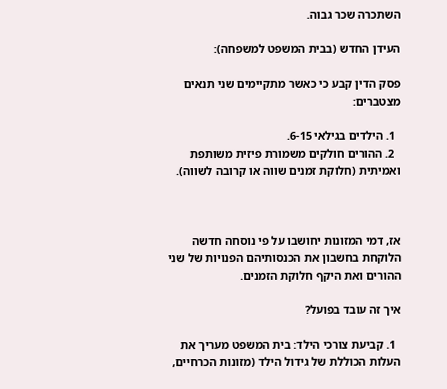השתכרה שכר גבוה.

העידן החדש (בבית המשפט למשפחה):

פסק הדין קבע כי כאשר מתקיימים שני תנאים מצטברים:

  1. הילדים בגילאי 6-15.
  2. ההורים חולקים משמורת פיזית משותפת ואמיתית (חלוקת זמנים שווה או קרובה לשווה).



אז, דמי המזונות יחושבו על פי נוסחה חדשה הלוקחת בחשבון את הכנסותיהם הפנויות של שני ההורים ואת היקף חלוקת הזמנים.

איך זה עובד בפועל?

  1. קביעת צורכי הילד: בית המשפט מעריך את העלות הכוללת של גידול הילד (מזונות הכרחיים,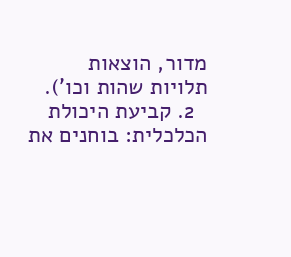מדור, הוצאות תלויות שהות וכו').
  2. קביעת היכולת הכלכלית: בוחנים את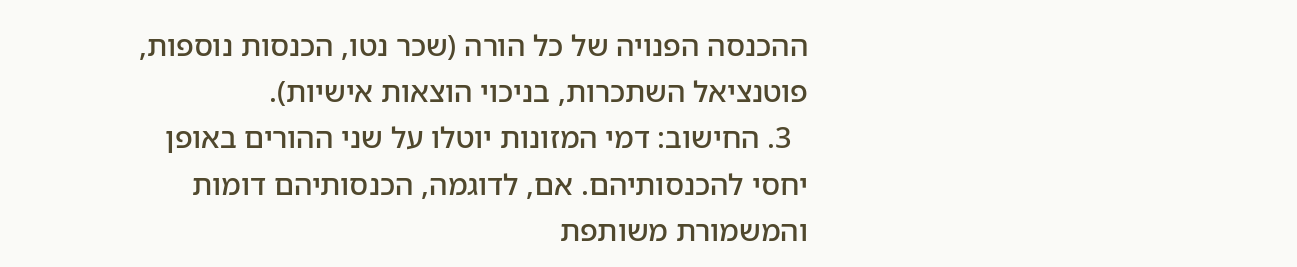ההכנסה הפנויה של כל הורה (שכר נטו, הכנסות נוספות, פוטנציאל השתכרות, בניכוי הוצאות אישיות).
  3. החישוב: דמי המזונות יוטלו על שני ההורים באופן יחסי להכנסותיהם. אם, לדוגמה, הכנסותיהם דומות והמשמורת משותפת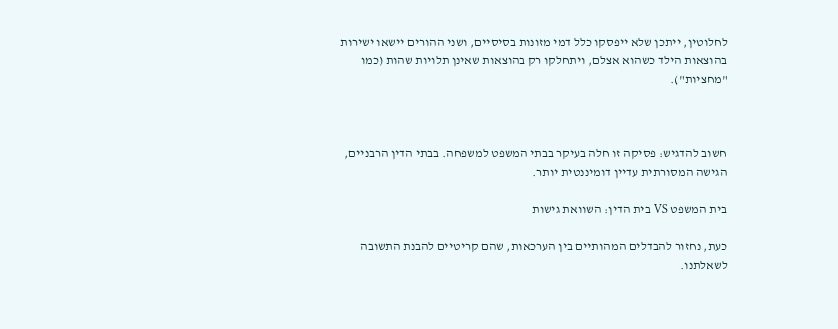לחלוטין, ייתכן שלא ייפסקו כלל דמי מזונות בסיסיים, ושני ההורים יישאו ישירות בהוצאות הילד כשהוא אצלם, ויתחלקו רק בהוצאות שאינן תלויות שהות (כמו "מחציות").



חשוב להדגיש: פסיקה זו חלה בעיקר בבתי המשפט למשפחה. בבתי הדין הרבניים, הגישה המסורתית עדיין דומיננטית יותר.

בית המשפט VS בית הדין: השוואת גישות

כעת, נחזור להבדלים המהותיים בין הערכאות, שהם קריטיים להבנת התשובה לשאלתנו.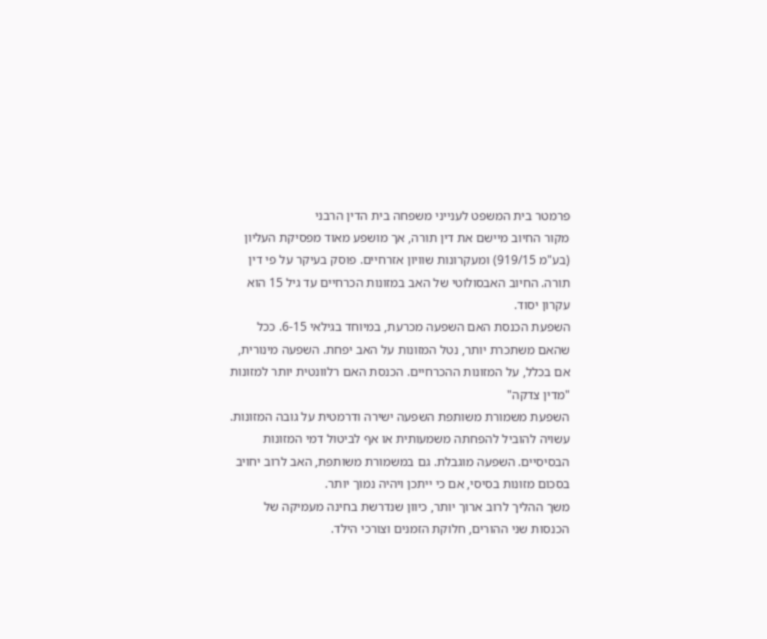פרמטר בית המשפט לענייני משפחה בית הדין הרבני
מקור החיוב מיישם את דין תורה, אך מושפע מאוד מפסיקת העליון (בע"מ 919/15) ומעקרונות שוויון אזרחיים. פוסק בעיקר על פי דין תורה. החיוב האבסולוטי של האב במזונות הכרחיים עד גיל 15 הוא עקרון יסוד.
השפעת הכנסת האם השפעה מכרעת, במיוחד בגילאי 6-15. ככל שהאם משתכרת יותר, נטל המזונות על האב יפחת. השפעה מינורית, אם בכלל, על המזונות ההכרחיים. הכנסת האם רלוונטית יותר למזונות "מדין צדקה"
השפעת משמורת משותפת השפעה ישירה ודרמטית על גובה המזונות. עשויה להוביל להפחתה משמעותית או אף לביטול דמי המזונות הבסיסיים. השפעה מוגבלת. גם במשמורת משותפת, האב לרוב יחויב בסכום מזונות בסיסי, אם כי ייתכן ויהיה נמוך יותר.
משך ההליך לרוב ארוך יותר, כיוון שנדרשת בחינה מעמיקה של הכנסות שני ההורים, חלוקת הזמנים וצורכי הילד.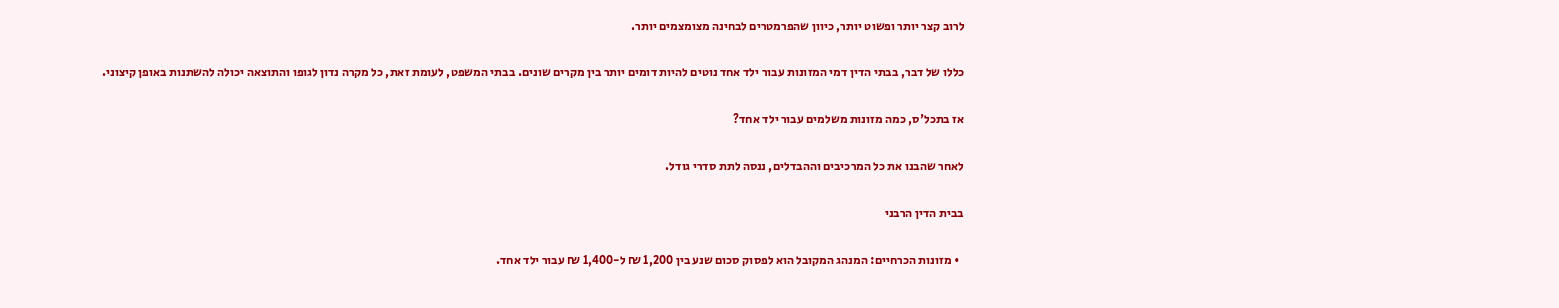לרוב קצר יותר ופשוט יותר, כיוון שהפרמטרים לבחינה מצומצמים יותר.

כללו של דבר, בבתי הדין דמי המזונות עבור ילד אחד נוטים להיות דומים יותר בין מקרים שונים. בבתי המשפט, לעומת זאת, כל מקרה נדון לגופו והתוצאה יכולה להשתנות באופן קיצוני.

אז בתכל'ס, כמה מזונות משלמים עבור ילד אחד?

לאחר שהבנו את כל המרכיבים וההבדלים, ננסה לתת סדרי גודל.

בבית הדין הרבני

  • מזונות הכרחיים: המנהג המקובל הוא לפסוק סכום שנע בין 1,200 ₪ ל-1,400 ₪ עבור ילד אחד.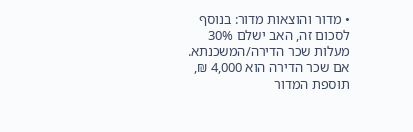• מדור והוצאות מדור: בנוסף לסכום זה, האב ישלם 30% מעלות שכר הדירה/המשכנתא. אם שכר הדירה הוא 4,000 ₪, תוספת המדור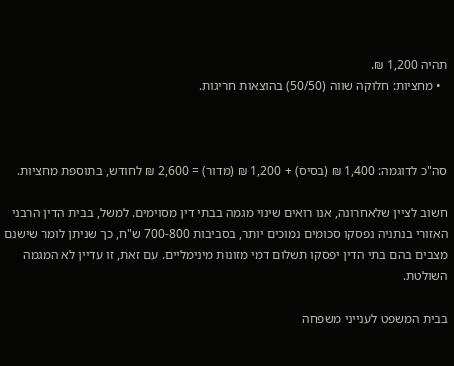תהיה 1,200 ₪.
  • מחציות: חלוקה שווה (50/50) בהוצאות חריגות.



סה"כ לדוגמה: 1,400 ₪ (בסיס) + 1,200 ₪ (מדור) = 2,600 ₪ לחודש, בתוספת מחציות.

חשוב לציין שלאחרונה, אנו רואים שינוי מגמה בבתי דין מסוימים. למשל, בבית הדין הרבני האזורי בנתניה נפסקו סכומים נמוכים יותר, בסביבות 700-800 ש"ח, כך שניתן לומר שישנם מצבים בהם בתי הדין יפסקו תשלום דמי מזונות מינימליים. עם זאת, זו עדיין לא המגמה השולטת.

בבית המשפט לענייני משפחה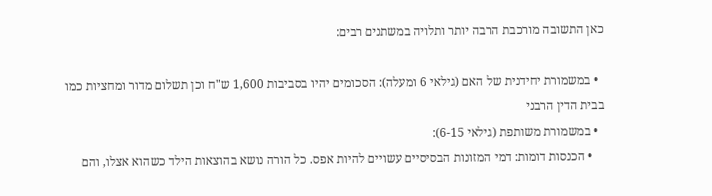כאן התשובה מורכבת הרבה יותר ותלויה במשתנים רבים:

  • במשמורת יחידנית של האם (גילאי 6 ומעלה): הסכומים יהיו בסביבות 1,600 ש"ח וכן תשלום מדור ומחציות כמו בבית הדין הרבני
  • במשמורת משותפת (גילאי 6-15):
    • הכנסות דומות: דמי המזונות הבסיסיים עשויים להיות אפס. כל הורה נושא בהוצאות הילד כשהוא אצלו, והם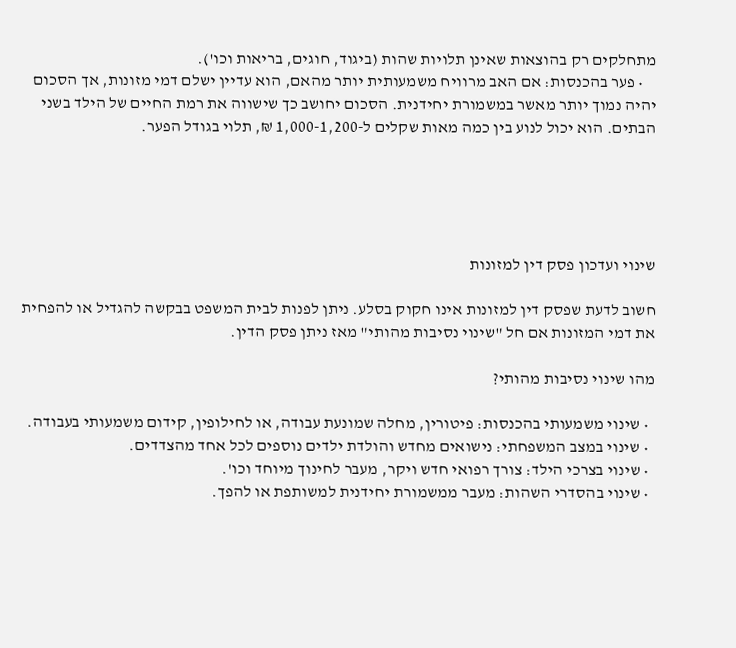מתחלקים רק בהוצאות שאינן תלויות שהות (ביגוד, חוגים, בריאות וכו').
    • פער בהכנסות: אם האב מרוויח משמעותית יותר מהאם, הוא עדיין ישלם דמי מזונות, אך הסכום יהיה נמוך יותר מאשר במשמורת יחידנית. הסכום יחושב כך שישווה את רמת החיים של הילד בשני הבתים. הוא יכול לנוע בין כמה מאות שקלים ל-1,000-1,200 ₪, תלוי בגודל הפער.





שינוי ועדכון פסק דין למזונות

חשוב לדעת שפסק דין למזונות אינו חקוק בסלע. ניתן לפנות לבית המשפט בבקשה להגדיל או להפחית את דמי המזונות אם חל "שינוי נסיבות מהותי" מאז ניתן פסק הדין.

מהו שינוי נסיבות מהותי?

  • שינוי משמעותי בהכנסות: פיטורין, מחלה שמונעת עבודה, או לחילופין, קידום משמעותי בעבודה.
  • שינוי במצב המשפחתי: נישואים מחדש והולדת ילדים נוספים לכל אחד מהצדדים.
  • שינוי בצרכי הילד: צורך רפואי חדש ויקר, מעבר לחינוך מיוחד וכו'.
  • שינוי בהסדרי השהות: מעבר ממשמורת יחידנית למשותפת או להפך.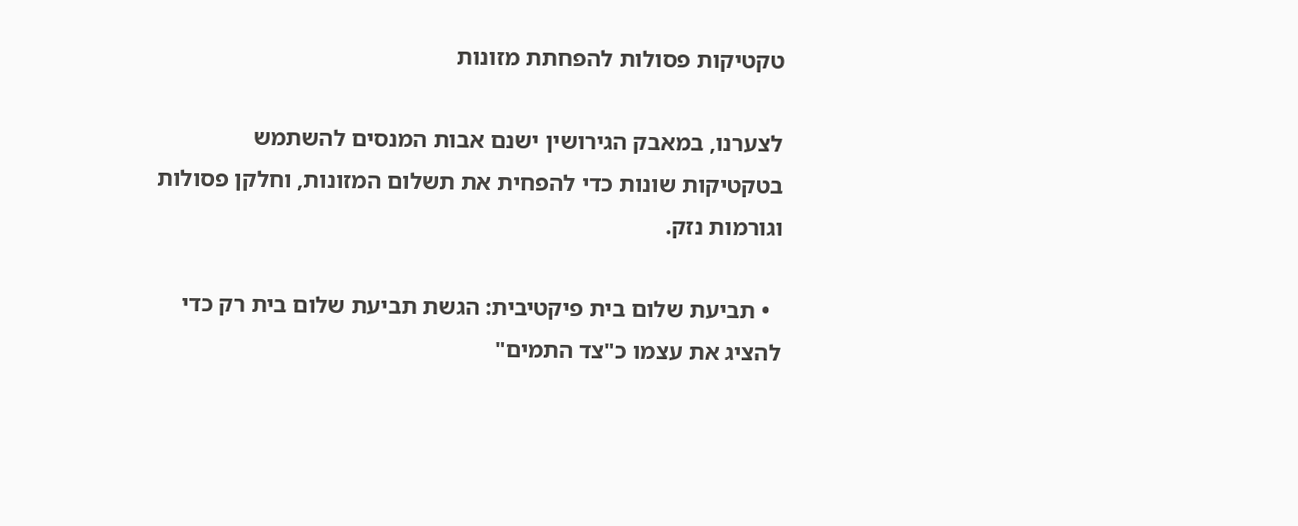טקטיקות פסולות להפחתת מזונות

לצערנו, במאבק הגירושין ישנם אבות המנסים להשתמש בטקטיקות שונות כדי להפחית את תשלום המזונות, וחלקן פסולות וגורמות נזק.

  • תביעת שלום בית פיקטיבית: הגשת תביעת שלום בית רק כדי להציג את עצמו כ"צד התמים"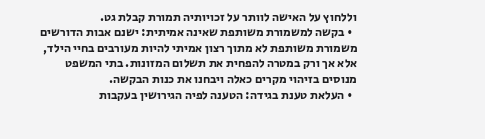וללחוץ על האישה לוותר על זכויותיה תמורת קבלת גט.
  • בקשה למשמורת משותפת שאינה אמיתית: ישנם אבות הדורשים משמורת משותפת לא מתוך רצון אמיתי להיות מעורבים בחיי הילד, אלא אך ורק במטרה להפחית את תשלום המזונות. בתי המשפט מנוסים בזיהוי מקרים כאלה ויבחנו את כנות הבקשה.
  • העלאת טענת בגידה: הטענה לפיה הגירושין בעקבות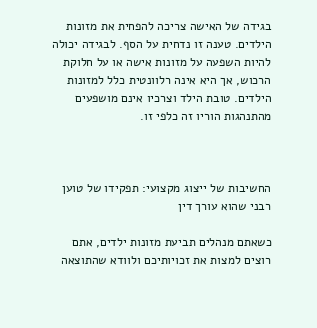בגידה של האישה צריכה להפחית את מזונות הילדים. טענה זו נדחית על הסף. לבגידה יכולה להיות השפעה על מזונות אישה או על חלוקת הרכוש, אך היא אינה רלוונטית כלל למזונות הילדים. טובת הילד וצרכיו אינם מושפעים מהתנהגות הוריו זה כלפי זו.



החשיבות של ייצוג מקצועי: תפקידו של טוען רבני שהוא עורך דין

כשאתם מנהלים תביעת מזונות ילדים, אתם רוצים למצות את זכויותיכם ולוודא שהתוצאה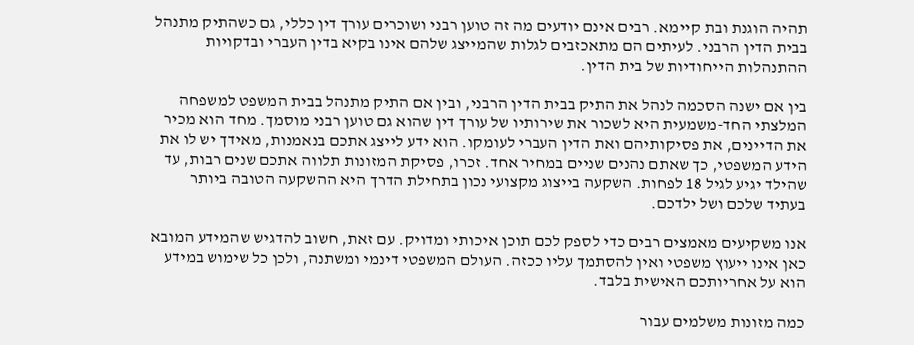תהיה הוגנת ובת קיימא. רבים אינם יודעים מה זה טוען רבני ושוכרים עורך דין כללי, גם כשהתיק מתנהל בבית הדין הרבני. לעיתים הם מתאכזבים לגלות שהמייצג שלהם אינו בקיא בדין העברי ובדקויות ההתנהלות הייחודיות של בית הדין.

בין אם ישנה הסכמה לנהל את התיק בבית הדין הרבני, ובין אם התיק מתנהל בבית המשפט למשפחה המלצתי החד-משמעית היא לשכור את שירותיו של עורך דין שהוא גם טוען רבני מוסמך. מחד הוא מכיר את הדיינים, את פסיקותיהם ואת הדין העברי לעומקו. הוא ידע לייצג אתכם בנאמנות, מאידך יש לו את הידע המשפטי, כך שאתם נהנים שניים במחיר אחד. זכרו, פסיקת המזונות תלווה אתכם שנים רבות, עד שהילד יגיע לגיל 18 לפחות. השקעה בייצוג מקצועי נכון בתחילת הדרך היא ההשקעה הטובה ביותר בעתיד שלכם ושל ילדכם.

אנו משקיעים מאמצים רבים כדי לספק לכם תוכן איכותי ומדויק. עם זאת, חשוב להדגיש שהמידע המובא כאן אינו ייעוץ משפטי ואין להסתמך עליו ככזה. העולם המשפטי דינמי ומשתנה, ולכן כל שימוש במידע הוא על אחריותכם האישית בלבד.

כמה מזונות משלמים עבור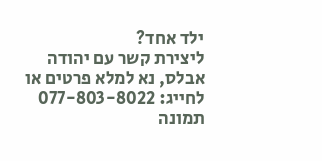ילד אחד?
ליצירת קשר עם יהודה אבלס, נא למלא פרטים או לחייג: 077-803-8022
תמונה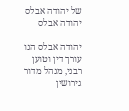של יהודה אבלס
יהודה אבלס

יהודה אבלס הנו עורך דין וטוען רבני, מנהל מדור גירושין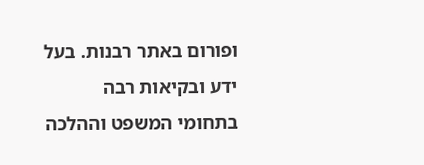ופורום באתר רבנות. בעל ידע ובקיאות רבה בתחומי המשפט וההלכה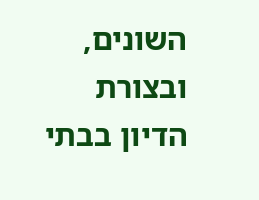השונים, ובצורת הדיון בבתי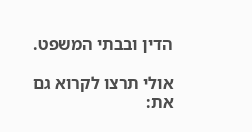הדין ובבתי המשפט.

אולי תרצו לקרוא גם את: